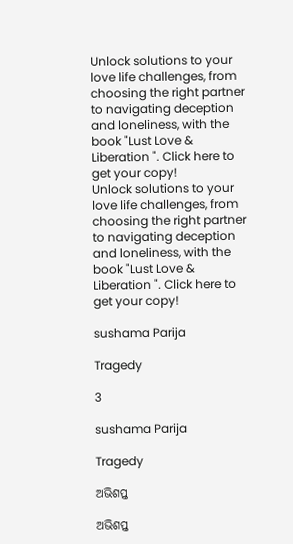Unlock solutions to your love life challenges, from choosing the right partner to navigating deception and loneliness, with the book "Lust Love & Liberation ". Click here to get your copy!
Unlock solutions to your love life challenges, from choosing the right partner to navigating deception and loneliness, with the book "Lust Love & Liberation ". Click here to get your copy!

sushama Parija

Tragedy

3

sushama Parija

Tragedy

ଅଭିଶପ୍ତ

ଅଭିଶପ୍ତ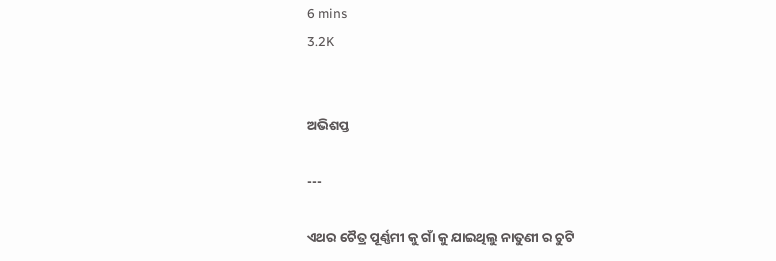6 mins
3.2K


ଅଭିଶପ୍ତ

---

ଏଥର ଚୈତ୍ର ପୂର୍ଣ୍ଣମୀ କୁ ଗାଁ କୁ ଯାଇଥିଲୁ ନାତୁଣୀ ର ଚୁଟି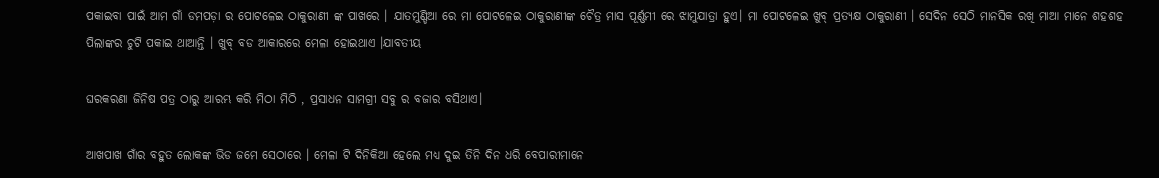ପକାଇବା ପାଇଁ ଆମ ଗାଁ ଡମପଡ଼ା ର ପୋଟଳେଇ ଠାକୁରାଣୀ ଙ୍କ ପାଖରେ । ଯାତମୁଣ୍ଡିଆ ରେ ମା ପୋଟଳେଇ ଠାକୁରାଣୀଙ୍କ ଚୈତ୍ର ମାସ ପୂର୍ଣ୍ଣମୀ ରେ ଝାମୁଯାତ୍ରା ହୁଏ। ମା ପୋଟଳେଇ ଖୁବ୍ ପ୍ରତ୍ୟକ୍ଷ ଠାକୁରାଣୀ । ସେଦିନ ସେଠି ମାନସିକ ରଖି ମାଆ ମାନେ ଶହଶହ ପିଲାଙ୍କର ଚୁଟି ପକାଇ ଥାଆନ୍ତି । ଖୁବ୍ ବଡ ଆକାରରେ ମେଳା ହୋଇଥାଏ ।ଯାବତୀୟ

ଘରକରଣା ଜିନିଷ ପତ୍ର ଠାରୁ ଆରମ୍ଭ କରି ମିଠା ମିଠି , ପ୍ରସାଧନ ସାମଗ୍ରୀ ସବୁ ର ବଜାର ବସିଥାଏ।

ଆଖପାଖ ଗାଁର ବହୁତ ଲୋକଙ୍କ ଭିଡ ଜମେ ସେଠାରେ । ମେଳା ଟି ଦିନିକିଆ ହେଲେ ମଧ୍ୟ ଦୁଇ ତିନି ଦିନ ଧରି ବେପାରୀମାନେ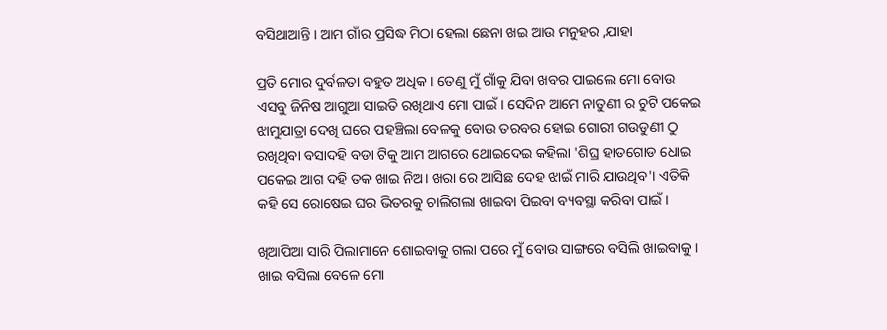ବସିଥାଆନ୍ତି । ଆମ ଗାଁର ପ୍ରସିଦ୍ଧ ମିଠା ହେଲା ଛେନା ଖଇ ଆଉ ମନୁହର ,ଯାହା

ପ୍ରତି ମୋର ଦୁର୍ବଳତା ବହୁତ ଅଧିକ । ତେଣୁ ମୁଁ ଗାଁକୁ ଯିବା ଖବର ପାଇଲେ ମୋ ବୋଉ ଏସବୁ ଜିନିଷ ଆଗୁଆ ସାଇତି ରଖିଥାଏ ମୋ ପାଇଁ। ସେଦିନ ଆମେ ନାତୁଣୀ ର ଚୁଟି ପକେଇ ଝାମୁଯାତ୍ରା ଦେଖି ଘରେ ପହଞ୍ଚିଲା ବେଳକୁ ବୋଉ ତରବର ହୋଇ ଗୋରୀ ଗଉଡୁଣୀ ଠୁ ରଖିଥିବା ବସାଦହି ବଡା ଟିକୁ ଆମ ଆଗରେ ଥୋଇଦେଇ କହିଲା 'ଶିଘ୍ର ହାତଗୋଡ ଧୋଇ ପକେଇ ଆଗ ଦହି ତକ ଖାଇ ନିଅ। ଖରା ରେ ଆସିଛ ଦେହ ଝାଇଁ ମାରି ଯାଉଥିବ'। ଏତିକି କହି ସେ ରୋଷେଇ ଘର ଭିତରକୁ ଚାଲିଗଲା ଖାଇବା ପିଇବା ବ୍ୟବସ୍ଥା କରିବା ପାଇଁ ।

ଖିଆପିଆ ସାରି ପିଲାମାନେ ଶୋଇବାକୁ ଗଲା ପରେ ମୁଁ ବୋଉ ସାଙ୍ଗରେ ବସିଲି ଖାଇବାକୁ । ଖାଇ ବସିଲା ବେଳେ ମୋ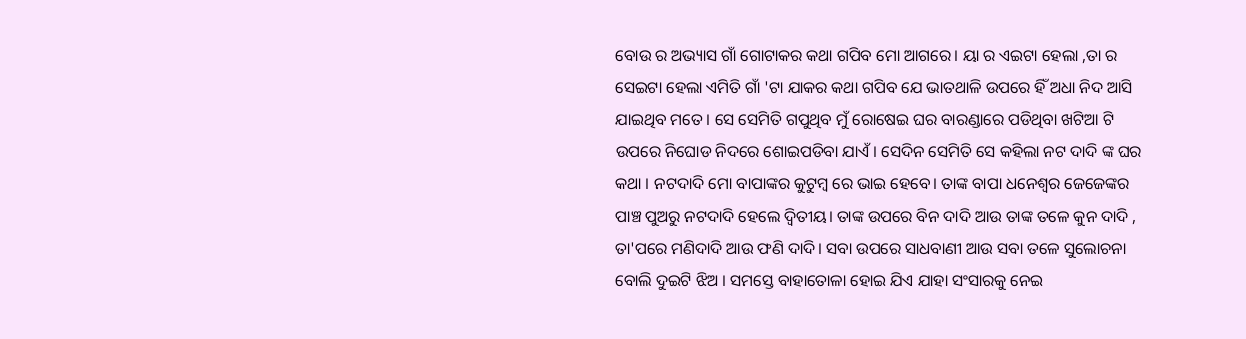ବୋଉ ର ଅଭ୍ୟାସ ଗାଁ ଗୋଟାକର କଥା ଗପିବ ମୋ ଆଗରେ। ୟା ର ଏଇଟା ହେଲା ,ତା ର ସେଇଟା ହେଲା ଏମିତି ଗାଁ 'ଟା ଯାକର କଥା ଗପିବ ଯେ ଭାତଥାଳି ଉପରେ ହିଁ ଅଧା ନିଦ ଆସି ଯାଇଥିବ ମତେ । ସେ ସେମିତି ଗପୁଥିବ ମୁଁ ରୋଷେଇ ଘର ବାରଣ୍ଡାରେ ପଡିଥିବା ଖଟିଆ ଟି ଉପରେ ନିଘୋଡ ନିଦରେ ଶୋଇପଡିବା ଯାଏଁ। ସେଦିନ ସେମିତି ସେ କହିଲା ନଟ ଦାଦି ଙ୍କ ଘର କଥା । ନଟଦାଦି ମୋ ବାପାଙ୍କର କୁଟୁମ୍ବ ରେ ଭାଇ ହେବେ। ତାଙ୍କ ବାପା ଧନେଶ୍ଵର ଜେଜେଙ୍କର ପାଞ୍ଚ ପୁଅରୁ ନଟଦାଦି ହେଲେ ଦ୍ଵିତୀୟ। ତାଙ୍କ ଉପରେ ବିନ ଦାଦି ଆଉ ତାଙ୍କ ତଳେ କୁନ ଦାଦି , ତା'ପରେ ମଣିଦାଦି ଆଉ ଫଣି ଦାଦି। ସବା ଉପରେ ସାଧବାଣୀ ଆଉ ସବା ତଳେ ସୁଲୋଚନା ବୋଲି ଦୁଇଟି ଝିଅ । ସମସ୍ତେ ବାହାତୋଳା ହୋଇ ଯିଏ ଯାହା ସଂସାରକୁ ନେଇ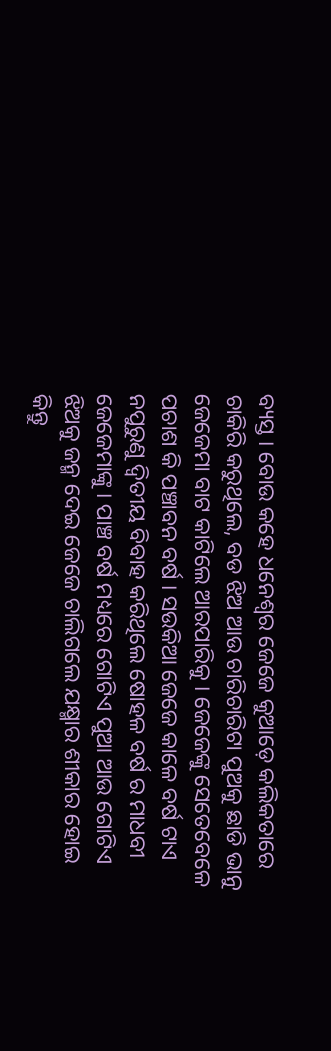ବ୍ୟସ୍ତ । ବୋଉ କହେ ଧନେଶ୍ଵର ଜେଜେ କୁଆଡ଼େ କଲିକତାରେ ଚାକିରି କରୁଥିଲେ, ବଡ ଝିଅ ଆଉ ଚାରିଚାରିଟା ପୁଅକୁ ଛାଡି ଭାନୁ ଜେଜେମା ବାଟ କାଟିଲେ ଆରପାରିକୁ । ଜେଜେଙ୍କୁ ସେତେବେଳେ ପଚାଶ କି ପଞ୍ଚାବନ ବର୍ଷ । ସଉକିଆ ଜେଜେ କାଳେ ବର୍ଷ ଟାଏ ନପୁରୁଣୁ ଦ୍ବିତୀୟ ବିବାହ କରିଥିଲେ ଷୋହଳ ବର୍ଷ ର ମାଧବୀ ଜେଜେମାଙ୍କୁ । ପାଞ୍ଚ ବର୍ଷ ମଧ୍ୟରେ ଗୋଟିଏ ପୁଆ ଆଉ ଗୋଟିଏ ଝିଅକୁ ଜନ୍ମ ଦେଇ ଜେଜେ ଚାଲିଗଲେ ଯକ୍ଷ୍ମାର ଶୀକାର ହୋଇ କିନ୍ତୁ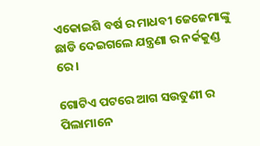ଏକୋଇଶି ବର୍ଷ ର ମାଧବୀ ଜେଜେମାଙ୍କୁ ଛାଡି ଦେଇଗଲେ ଯନ୍ତ୍ରଣା ର ନର୍କକୁଣ୍ଡ ରେ।

ଗୋଟିଏ ପଟରେ ଆଗ ସଉତୁଣୀ ର ପିଲାମାନେ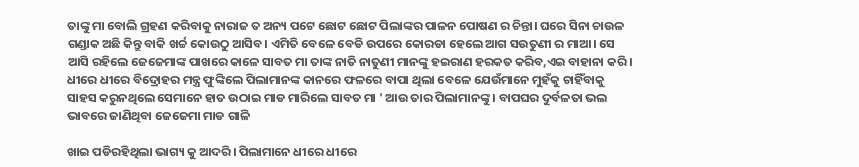ତାଙ୍କୁ ମା ବୋଲି ଗ୍ରହଣ କରିବାକୁ ନାରାଜ ତ ଅନ୍ୟ ପଟେ ଛୋଟ ଛୋଟ ପିଲାଙ୍କର ପାଳନ ପୋଷଣ ର ଚିନ୍ତା। ଘରେ ସିନା ଚାଉଳ ଗଣ୍ଡାକ ଅଛି କିନ୍ତୁ ବାକି ଖର୍ଚ୍ଚ କୋଉଠୁ ଆସିବ। ଏମିତି ବେଳେ ବେଡି ଉପରେ କୋରଡା ହେଲେ ଆଗ ସଉତୁଣୀ ର ମାଆ। ସେ ଆସି ରହିଲେ ଜେଜେମାଙ୍କ ପାଖରେ କାଳେ ସାବତ ମା ତାଙ୍କ ନାତି ନାତୁଣୀ ମାନଙ୍କୁ ହଇରାଣ ହରକତ କରିବ,ଏଇ ବାହାନା କରି । ଧୀରେ ଧୀରେ ବିଦ୍ରୋହର ମନ୍ତ୍ର ଫୁଙ୍କିଲେ ପିଲାମାନଙ୍କ କାନରେ ଫଳରେ ବାପା ଥିଲା ବେଳେ ଯେଉଁମାନେ ମୁହଁକୁ ଚାହିଁବାକୁ ସାହସ କରୁନଥିଲେ ସେମାନେ ହାତ ଉଠାଇ ମାଡ ମାରିଲେ ସାବତ ମା ' ଆଉ ତାର ପିଲାମାନଙ୍କୁ । ବାପଘର ଦୁର୍ବଳତା ଭଲ ଭାବରେ ଜାଣିଥିବା ଜେଜେମା ମାଡ ଗାଳି

ଖାଇ ପଡିରହିଥିଲା ଭାଗ୍ୟ କୁ ଆଦରି। ପିଲାମାନେ ଧୀରେ ଧୀରେ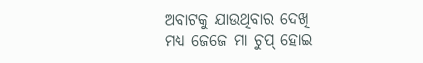ଅବାଟକୁ ଯାଉଥିବାର ଦେଖି ମଧ୍ୟ ଜେଜେ ମା ଚୁପ୍ ହୋଇ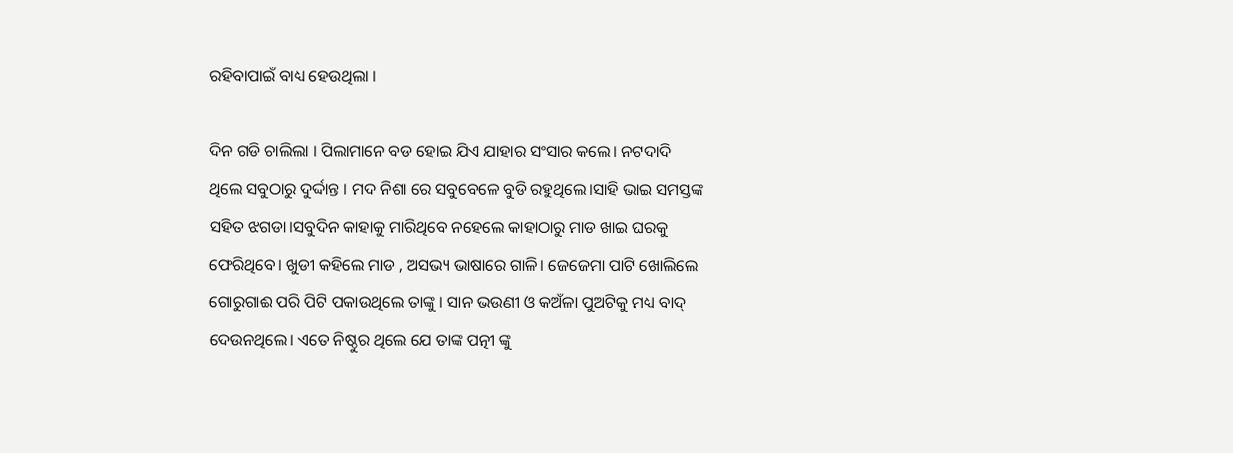ରହିବାପାଇଁ ବାଧ୍ୟ ହେଉଥିଲା ।

ଦିନ ଗଡି ଚାଲିଲା । ପିଲାମାନେ ବଡ ହୋଇ ଯିଏ ଯାହାର ସଂସାର କଲେ। ନଟଦାଦି ଥିଲେ ସବୁଠାରୁ ଦୁର୍ଦ୍ଦାନ୍ତ । ମଦ ନିଶା ରେ ସବୁବେଳେ ବୁଡି ରହୁଥିଲେ।ସାହି ଭାଇ ସମସ୍ତଙ୍କ ସହିତ ଝଗଡା।ସବୁଦିନ କାହାକୁ ମାରିଥିବେ ନହେଲେ କାହାଠାରୁ ମାଡ ଖାଇ ଘରକୁ ଫେରିଥିବେ। ଖୁଡୀ କହିଲେ ମାଡ , ଅସଭ୍ୟ ଭାଷାରେ ଗାଳି। ଜେଜେମା ପାଟି ଖୋଲିଲେ ଗୋରୁଗାଈ ପରି ପିଟି ପକାଉଥିଲେ ତାଙ୍କୁ । ସାନ ଭଉଣୀ ଓ କଅଁଳା ପୁଅଟିକୁ ମଧ୍ୟ ବାଦ୍ ଦେଉନଥିଲେ। ଏତେ ନିଷ୍ଠୁର ଥିଲେ ଯେ ତାଙ୍କ ପତ୍ନୀ ଙ୍କୁ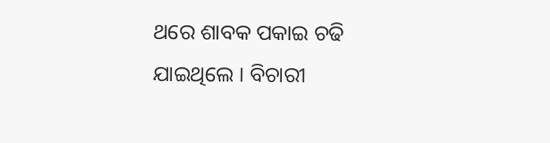ଥରେ ଶାବକ ପକାଇ ଚଢି ଯାଇଥିଲେ । ବିଚାରୀ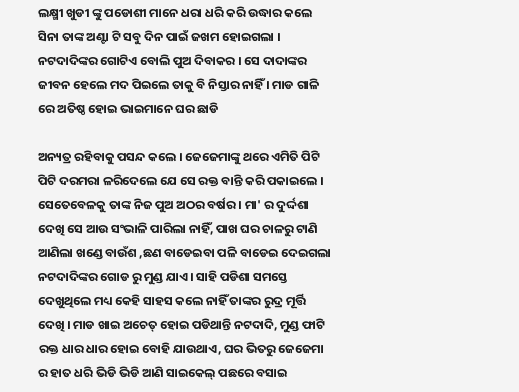ଲକ୍ଷ୍ମୀ ଖୁଡୀ ଙ୍କୁ ପଡୋଶୀ ମାନେ ଧରା ଧରି କରି ଉଦ୍ଧାର କଲେ ସିନା ତାଙ୍କ ଅଣ୍ଟା ଟି ସବୁ ଦିନ ପାଇଁ ଜଖମ ହୋଇଗଲା । ନଟଦାଦିଙ୍କର ଗୋଟିଏ ବୋଲି ପୁଅ ଦିବାକର । ସେ ଦାଦାଙ୍କର ଜୀବନ ହେଲେ ମଦ ପିଇଲେ ତାକୁ ବି ନିସ୍ତାର ନାହିଁ । ମାଡ ଗାଳି ରେ ଅତିଷ୍ଠ ହୋଇ ଭାଇମାନେ ଘର ଛାଡି

ଅନ୍ୟତ୍ର ରହିବାକୁ ପସନ୍ଦ କଲେ । ଜେଜେମାଙ୍କୁ ଥରେ ଏମିତି ପିଟି ପିଟି ଦରମରା ଳରିଦେଲେ ଯେ ସେ ରକ୍ତ ବାନ୍ତି କରି ପକାଇଲେ । ସେତେବେଳକୁ ତାଙ୍କ ନିଜ ପୁଅ ଅଠର ବର୍ଷର । ମା' ର ଦୁର୍ଦ୍ଦଶା ଦେଖି ସେ ଆଉ ସଂଭାଳି ପାରିଲା ନାହିଁ, ପାଖ ଘର ଚାଳରୁ ଟାଣି ଆଣିଲା ଖଣ୍ଡେ ବାଉଁଶ ,ଛଣ ବାଡେଇବା ପଳି ବାଡେଇ ଦେଇଗଲା ନଟଦାଦିଙ୍କର ଗୋଡ ରୁ ମୁଣ୍ଡ ଯାଏ। ସାହି ପଡିଶା ସମସ୍ତେ ଦେଖୁଥିଲେ ମଧ୍ୟ କେହି ସାହସ କଲେ ନାହିଁ ତାଙ୍କର ରୁଦ୍ର ମୂର୍ତ୍ତି ଦେଖି । ମାଡ ଖାଇ ଅଚେତ୍ ହୋଇ ପଡିଥାନ୍ତି ନଟଦାଦି, ମୁଣ୍ଡ ଫାଟି ରକ୍ତ ଧାର ଧାର ହୋଇ ବୋହି ଯାଉଥାଏ, ଘର ଭିତରୁ ଜେଜେମା ର ହାତ ଧରି ଭିଡି ଭିଡି ଆଣି ସାଇକେଲ୍ ପଛରେ ବସାଇ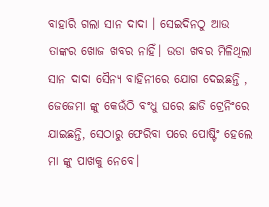ବାହାରି ଗଲା ସାନ ଦାଦା । ସେଇଦିନଠୁ ଆଉ ତାଙ୍କର ଖୋଜ ଖବର ନାହିଁ। ଉଡା ଖବର ମିଳିଥିଲା ସାନ ଦାଦା ସୈନ୍ୟ ବାହିନୀରେ ଯୋଗ ଦେଇଛନ୍ତି , ଜେଜେମା ଙ୍କୁ କେଉଁଠି ବଂଧୁ ଘରେ ଛାଡି ଟ୍ରେନିଂରେ ଯାଇଛନ୍ତି, ସେଠାରୁ ଫେରିବା ପରେ ପୋଷ୍ଟିଂ ହେଲେ ମା ଙ୍କୁ ପାଖକୁ ନେବେ।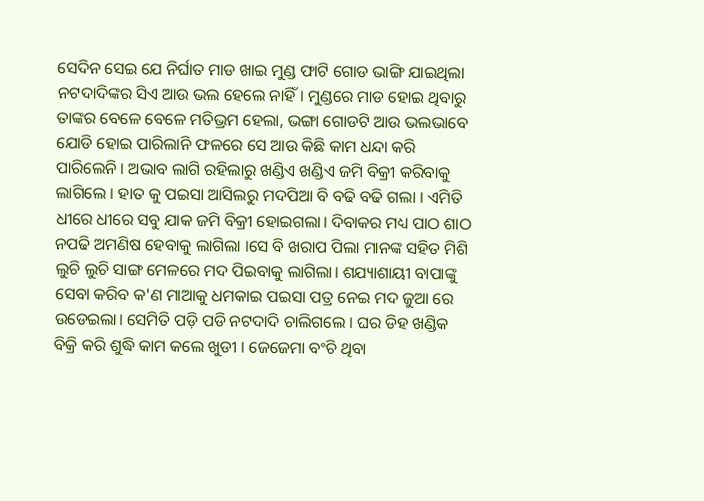ସେଦିନ ସେଇ ଯେ ନିର୍ଘାତ ମାଡ ଖାଇ ମୁଣ୍ଡ ଫାଟି ଗୋଡ ଭାଙ୍ଗି ଯାଇଥିଲା ନଟଦାଦିଙ୍କର ସିଏ ଆଉ ଭଲ ହେଲେ ନାହିଁ। ମୁଣ୍ଡରେ ମାଡ ହୋଇ ଥିବାରୁ ତାଙ୍କର ବେଳେ ବେଳେ ମତିଭ୍ରମ ହେଲା, ଭଙ୍ଗା ଗୋଡଟି ଆଉ ଭଲଭାବେ ଯୋଡି ହୋଇ ପାରିଲାନି ଫଳରେ ସେ ଆଉ କିଛି କାମ ଧନ୍ଦା କରି ପାରିଲେନି । ଅଭାବ ଲାଗି ରହିଲାରୁ ଖଣ୍ଡିଏ ଖଣ୍ଡିଏ ଜମି ବିକ୍ରୀ କରିବାକୁ ଲାଗିଲେ । ହାତ କୁ ପଇସା ଆସିଲରୁ ମଦପିଆ ବି ବଢି ବଢି ଗଲା । ଏମିତି ଧୀରେ ଧୀରେ ସବୁ ଯାକ ଜମି ବିକ୍ରୀ ହୋଇଗଲା। ଦିବାକର ମଧ୍ୟ ପାଠ ଶାଠ ନପଢି ଅମଣିଷ ହେବାକୁ ଲାଗିଲା ।ସେ ବି ଖରାପ ପିଲା ମାନଙ୍କ ସହିତ ମିଶି ଲୁଚି ଲୁଚି ସାଙ୍ଗ ମେଳରେ ମଦ ପିଇବାକୁ ଲାଗିଲା। ଶଯ୍ୟାଶାୟୀ ବାପାଙ୍କୁ ସେବା କରିବ କ'ଣ ମାଆକୁ ଧମକାଇ ପଇସା ପତ୍ର ନେଇ ମଦ ଜୁଆ ରେ ଉଡେଇଲା। ସେମିତି ପଡ଼ି ପଡି ନଟଦାଦି ଚାଲିଗଲେ । ଘର ଡିହ ଖଣ୍ଡିକ ବିକ୍ରି କରି ଶୁଦ୍ଧି କାମ କଲେ ଖୁଡୀ । ଜେଜେମା ବଂଚି ଥିବା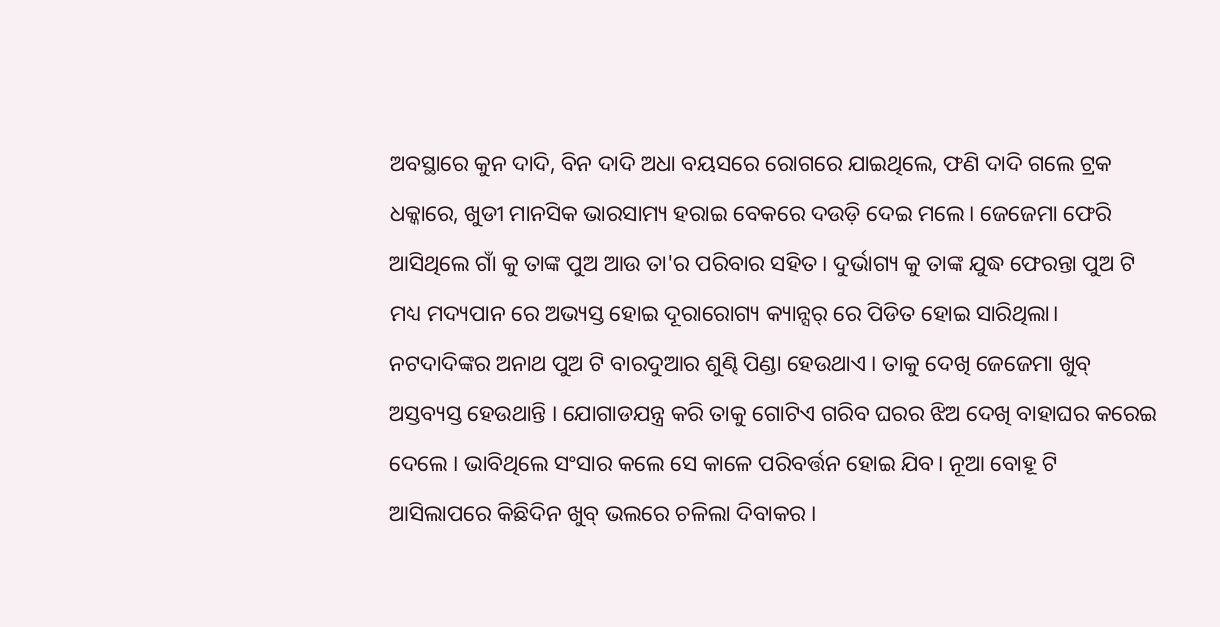ଅବସ୍ଥାରେ କୁନ ଦାଦି, ବିନ ଦାଦି ଅଧା ବୟସରେ ରୋଗରେ ଯାଇଥିଲେ, ଫଣି ଦାଦି ଗଲେ ଟ୍ରକ ଧକ୍କାରେ, ଖୁଡୀ ମାନସିକ ଭାରସାମ୍ୟ ହରାଇ ବେକରେ ଦଉଡ଼ି ଦେଇ ମଲେ। ଜେଜେମା ଫେରି ଆସିଥିଲେ ଗାଁ କୁ ତାଙ୍କ ପୁଅ ଆଉ ତା'ର ପରିବାର ସହିତ। ଦୁର୍ଭାଗ୍ୟ କୁ ତାଙ୍କ ଯୁଦ୍ଧ ଫେରନ୍ତା ପୁଅ ଟି ମଧ୍ୟ ମଦ୍ୟପାନ ରେ ଅଭ୍ୟସ୍ତ ହୋଇ ଦୂରାରୋଗ୍ୟ କ୍ୟାନ୍ସର୍ ରେ ପିଡିତ ହୋଇ ସାରିଥିଲା। ନଟଦାଦିଙ୍କର ଅନାଥ ପୁଅ ଟି ବାରଦୁଆର ଶୁଣ୍ଢି ପିଣ୍ଡା ହେଉଥାଏ । ତାକୁ ଦେଖି ଜେଜେମା ଖୁବ୍ ଅସ୍ତବ୍ୟସ୍ତ ହେଉଥାନ୍ତି । ଯୋଗାଡଯନ୍ତ୍ର କରି ତାକୁ ଗୋଟିଏ ଗରିବ ଘରର ଝିଅ ଦେଖି ବାହାଘର କରେଇ ଦେଲେ । ଭାବିଥିଲେ ସଂସାର କଲେ ସେ କାଳେ ପରିବର୍ତ୍ତନ ହୋଇ ଯିବ। ନୂଆ ବୋହୂ ଟି ଆସିଲାପରେ କିଛିଦିନ ଖୁବ୍ ଭଲରେ ଚଳିଲା ଦିବାକର ।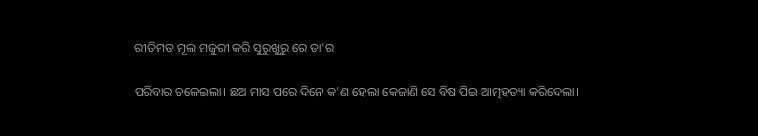ରୀତିମତ ମୂଲ ମଜୁରୀ କରି ସୁରୁଖୁରୁ ରେ ତା'ର

ପରିବାର ଚଳେଇଲା। ଛଅ ମାସ ପରେ ଦିନେ କ'ଣ ହେଲା କେଜାଣି ସେ ବିଷ ପିଇ ଆତ୍ମହତ୍ୟା କରିଦେଲା।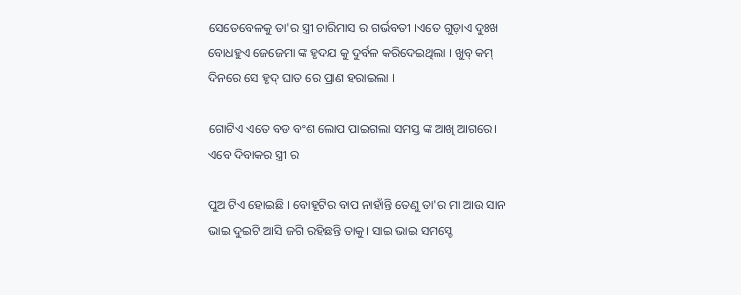ସେତେବେଳକୁ ତା'ର ସ୍ତ୍ରୀ ଚାରିମାସ ର ଗର୍ଭବତୀ ।ଏତେ ଗୁଡ଼ାଏ ଦୁଃଖ ବୋଧହୁଏ ଜେଜେମା ଙ୍କ ହୃଦଯ କୁ ଦୁର୍ବଳ କରିଦେଇଥିଲା । ଖୁବ୍ କମ୍ ଦିନରେ ସେ ହୃଦ୍ ଘାତ ରେ ପ୍ରାଣ ହରାଇଲା ।

ଗୋଟିଏ ଏତେ ବଡ ବଂଶ ଲୋପ ପାଇଗଲା ସମସ୍ତ ଙ୍କ ଆଖି ଆଗରେ। ଏବେ ଦିବାକର ସ୍ତ୍ରୀ ର

ପୁଅ ଟିଏ ହୋଇଛି । ବୋହୂଟିର ବାପ ନାହାଁନ୍ତି ତେଣୁ ତା'ର ମା ଆଉ ସାନ ଭାଇ ଦୁଇଟି ଆସି ଜଗି ରହିଛନ୍ତି ତାକୁ। ସାଇ ଭାଇ ସମସ୍ଚେ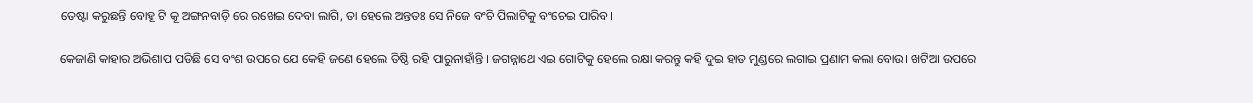ତେଷ୍ଟା କରୁଛନ୍ତି ବୋହୂ ଟି କୂ ଅଙ୍ଗନବାଡ଼ି ରେ ରଖେଇ ଦେବା ଲାଗି, ତା ହେଲେ ଅନ୍ତତଃ ସେ ନିଜେ ବଂଚି ପିଲାଟିକୁ ବଂଚେଇ ପାରିବ।

କେଜାଣି କାହାର ଅଭିଶାପ ପଡିଛି ସେ ବଂଶ ଉପରେ ଯେ କେହି ଜଣେ ହେଲେ ତିଷ୍ଠି ରହି ପାରୁନାହାଁନ୍ତି । ଜଗନ୍ନାଥେ ଏଇ ଗୋଟିକୁ ହେଲେ ରକ୍ଷା କରନ୍ତୁ କହି ଦୁଇ ହାତ ମୁଣ୍ଡରେ ଲଗାଇ ପ୍ରଣାମ କଲା ବୋଉ। ଖଟିଆ ଉପରେ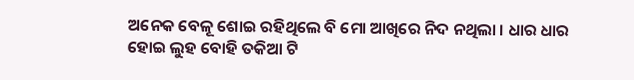ଅନେକ ବେଳୂ ଶୋଇ ରହିଥିଲେ ବି ମୋ ଆଖିରେ ନିଦ ନଥିଲା । ଧାର ଧାର ହୋଇ ଲୁହ ବୋହି ତକିଆ ଟି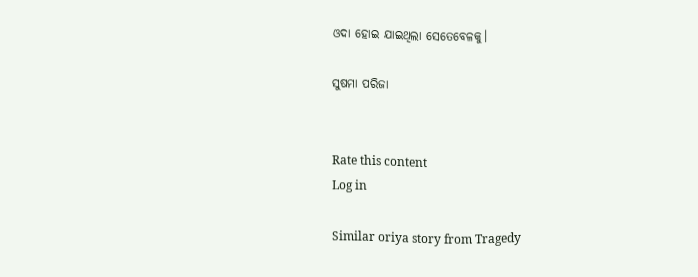ଓଦା ହୋଇ ଯାଇଥିଲା ସେତେବେଳକୁ।

ସୁଷମା ପରିଜା


Rate this content
Log in

Similar oriya story from Tragedy